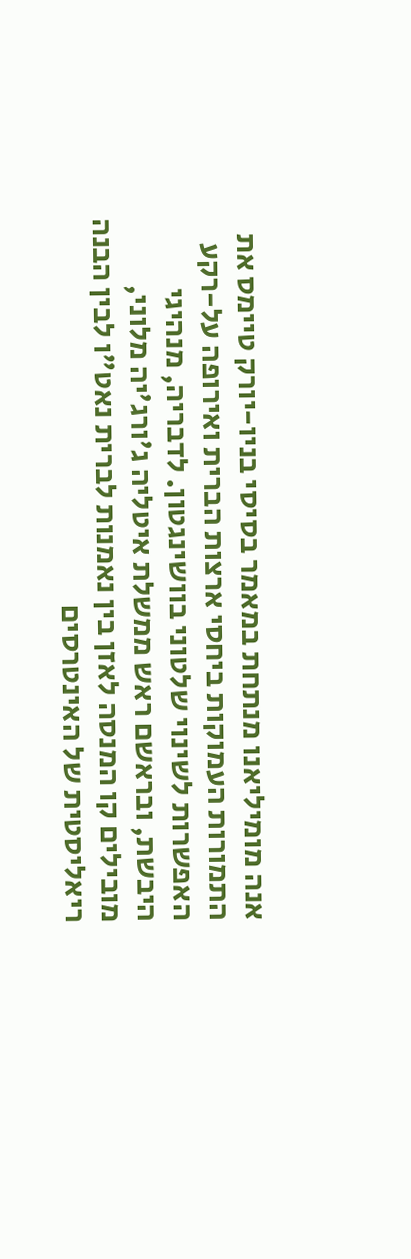אנה מומיליאנו מנתחת במאמר בסיסי בניו-יורק טיימס את התמורות העמוקות ביחסי ארצות הברית ואירופה על-רקע האפשרות לשינוי שלטוני בוושינגטון. לדבריה, מנהיגי היבשת, ובראשם ראש ממשלת איטליה ג'ורג'יה מלוני, מובילים קו המנסה לאזן בין נאמנות לברית נאט"ו לבין הבנה ריאליסטית של האינטרסים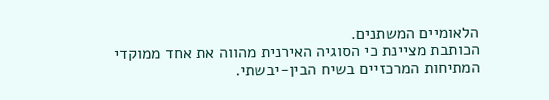הלאומיים המשתנים.
הכותבת מציינת כי הסוגיה האירנית מהווה את אחד ממוקדי המתיחות המרכזיים בשיח הבין-יבשתי.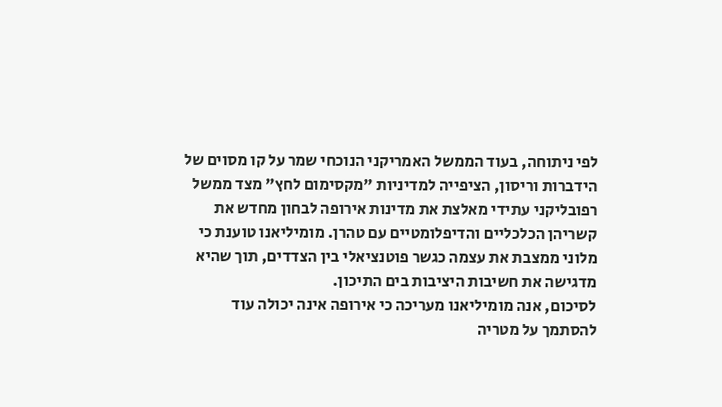לפי ניתוחה, בעוד הממשל האמריקני הנוכחי שמר על קו מסוים של הידברות וריסון, הציפייה למדיניות "מקסימום לחץ" מצד ממשל רפובליקני עתידי מאלצת את מדינות אירופה לבחון מחדש את קשריהן הכלכליים והדיפלומטיים עם טהרן. מומיליאנו טוענת כי מלוני ממצבת את עצמה כגשר פוטנציאלי בין הצדדים, תוך שהיא מדגישה את חשיבות היציבות בים התיכון.
לסיכום, אנה מומיליאנו מעריכה כי אירופה אינה יכולה עוד להסתמך על מטריה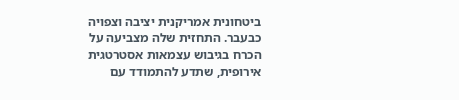ביטחונית אמריקנית יציבה וצפויה כבעבר. התחזית שלה מצביעה על הכרח בגיבוש עצמאות אסטרטגית אירופית, שתדע להתמודד עם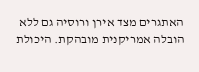האתגרים מצד אירן ורוסיה גם ללא הובלה אמריקנית מובהקת. היכולת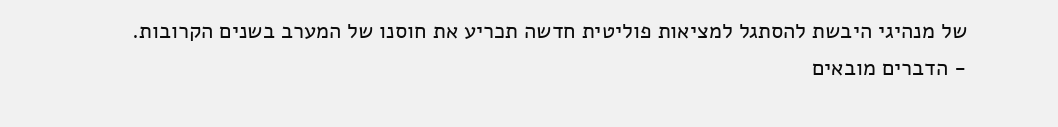של מנהיגי היבשת להסתגל למציאות פוליטית חדשה תכריע את חוסנו של המערב בשנים הקרובות.
- הדברים מובאים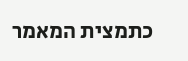כתמצית המאמר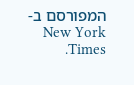המפורסם ב-New York Times.